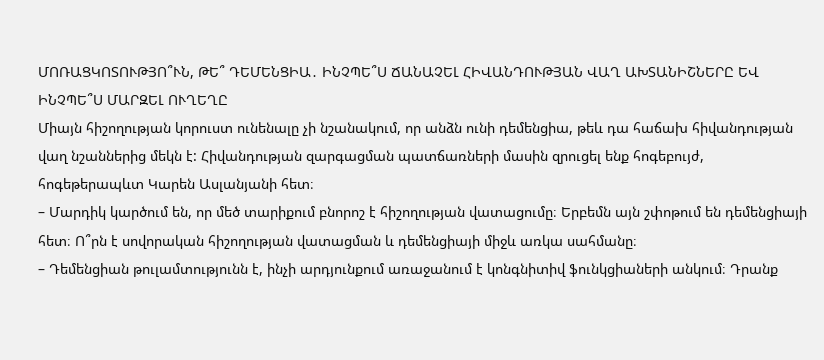ՄՈՌԱՑԿՈՏՈՒԹՅՈ՞ՒՆ, ԹԵ՞ ԴԵՄԵՆՑԻԱ․ ԻՆՉՊԵ՞Ս ՃԱՆԱՉԵԼ ՀԻՎԱՆԴՈՒԹՅԱՆ ՎԱՂ ԱԽՏԱՆԻՇՆԵՐԸ ԵՎ ԻՆՉՊԵ՞Ս ՄԱՐԶԵԼ ՈՒՂԵՂԸ
Միայն հիշողության կորուստ ունենալը չի նշանակում, որ անձն ունի դեմենցիա, թեև դա հաճախ հիվանդության վաղ նշաններից մեկն է: Հիվանդության զարգացման պատճառների մասին զրուցել ենք հոգեբույժ, հոգեթերապևտ Կարեն Ասլանյանի հետ։
– Մարդիկ կարծում են, որ մեծ տարիքում բնորոշ է հիշողության վատացումը։ Երբեմն այն շփոթում են դեմենցիայի հետ։ Ո՞րն է սովորական հիշողության վատացման և դեմենցիայի միջև առկա սահմանը։
– Դեմենցիան թուլամտությունն է, ինչի արդյունքում առաջանում է կոնգնիտիվ ֆունկցիաների անկում։ Դրանք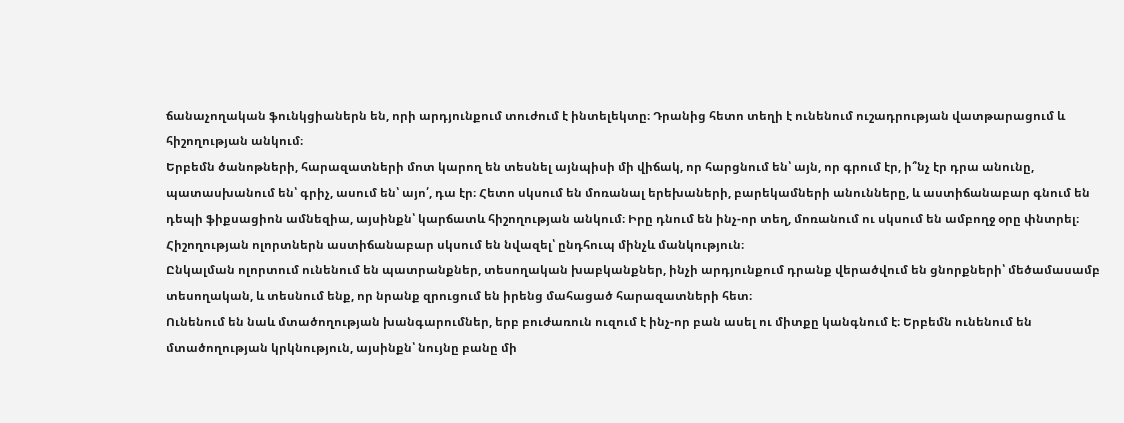ճանաչողական ֆունկցիաներն են, որի արդյունքում տուժում է ինտելեկտը։ Դրանից հետո տեղի է ունենում ուշադրության վատթարացում և հիշողության անկում։
Երբեմն ծանոթների, հարազատների մոտ կարող են տեսնել այնպիսի մի վիճակ, որ հարցնում են՝ այն, որ գրում էր, ի՞նչ էր դրա անունը, պատասխանում են՝ գրիչ, ասում են՝ այո՛, դա էր։ Հետո սկսում են մոռանալ երեխաների, բարեկամների անունները, և աստիճանաբար գնում են դեպի ֆիքսացիոն ամնեզիա, այսինքն՝ կարճատև հիշողության անկում։ Իրը դնում են ինչ-որ տեղ, մոռանում ու սկսում են ամբողջ օրը փնտրել։ Հիշողության ոլորտներն աստիճանաբար սկսում են նվազել՝ ընդհուպ մինչև մանկություն։
Ընկալման ոլորտում ունենում են պատրանքներ, տեսողական խաբկանքներ, ինչի արդյունքում դրանք վերածվում են ցնորքների՝ մեծամասամբ տեսողական, և տեսնում ենք, որ նրանք զրուցում են իրենց մահացած հարազատների հետ։
Ունենում են նաև մտածողության խանգարումներ, երբ բուժառուն ուզում է ինչ-որ բան ասել ու միտքը կանգնում է։ Երբեմն ունենում են մտածողության կրկնություն, այսինքն՝ նույնը բանը մի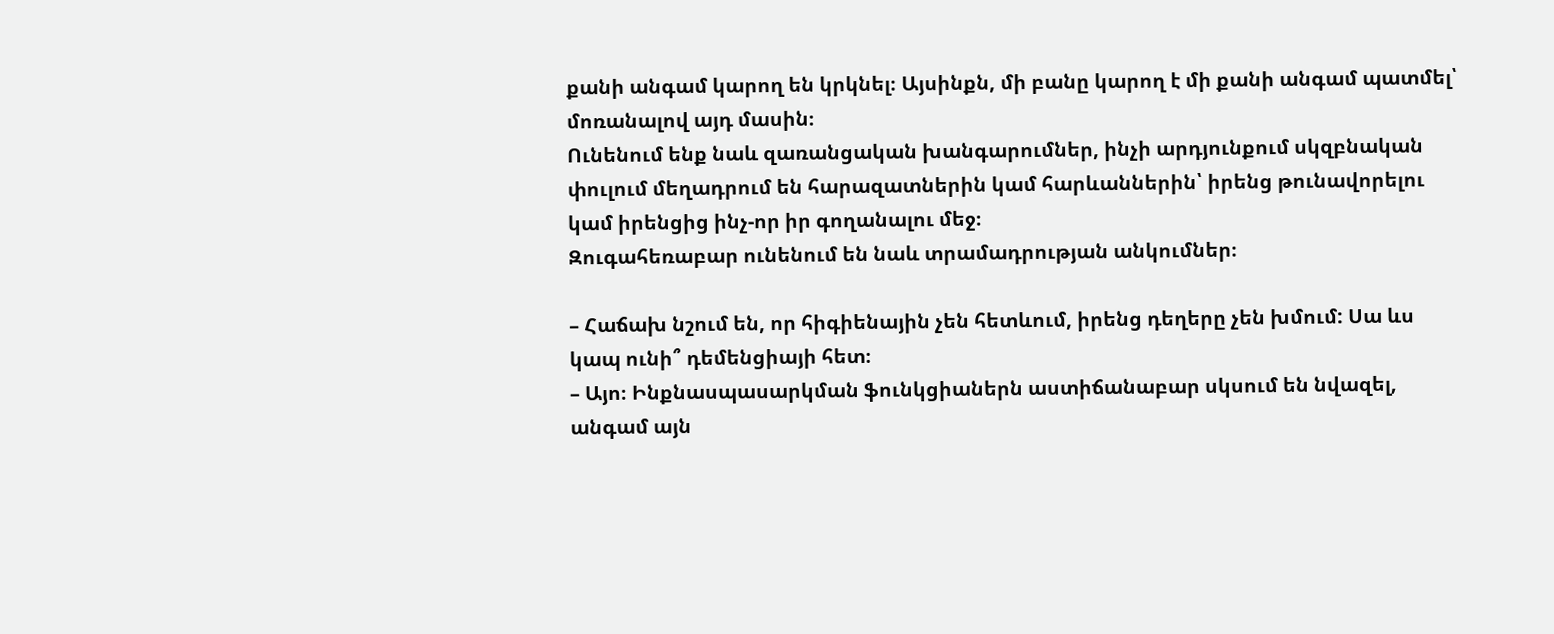քանի անգամ կարող են կրկնել։ Այսինքն, մի բանը կարող է մի քանի անգամ պատմել՝ մոռանալով այդ մասին։
Ունենում ենք նաև զառանցական խանգարումներ, ինչի արդյունքում սկզբնական փուլում մեղադրում են հարազատներին կամ հարևաններին՝ իրենց թունավորելու կամ իրենցից ինչ-որ իր գողանալու մեջ։
Զուգահեռաբար ունենում են նաև տրամադրության անկումներ։

– Հաճախ նշում են, որ հիգիենային չեն հետևում, իրենց դեղերը չեն խմում: Սա ևս կապ ունի՞ դեմենցիայի հետ։
– Այո։ Ինքնասպասարկման ֆունկցիաներն աստիճանաբար սկսում են նվազել, անգամ այն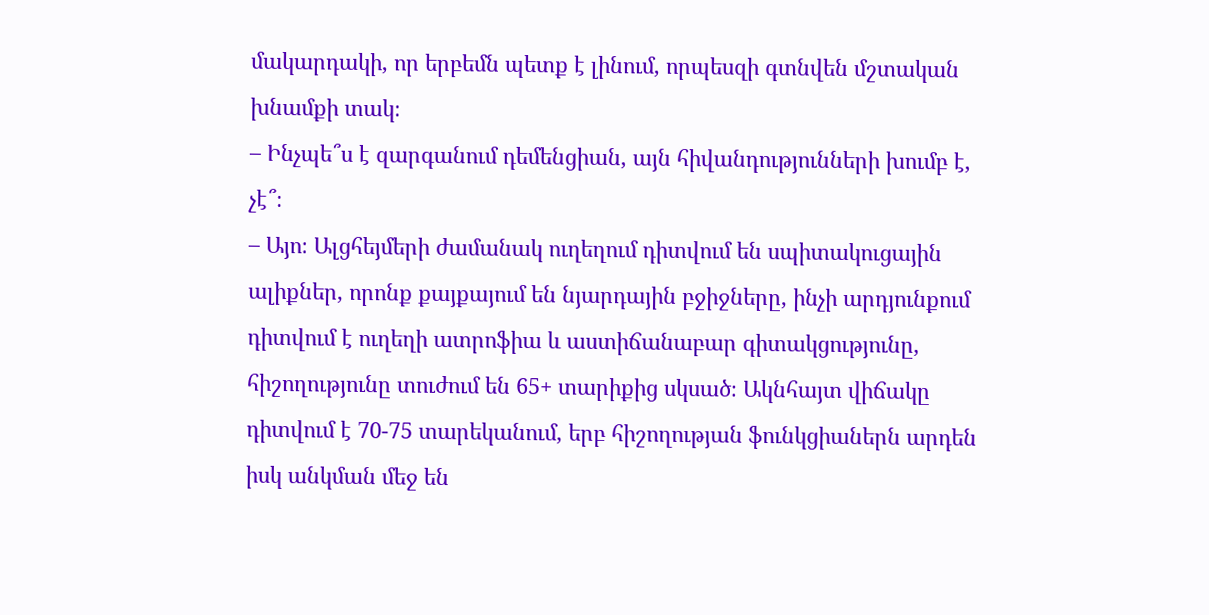մակարդակի, որ երբեմն պետք է լինում, որպեսզի գտնվեն մշտական խնամքի տակ։
– Ինչպե՞ս է զարգանում դեմենցիան, այն հիվանդությունների խումբ է, չէ՞։
– Այո։ Ալցհեյմերի ժամանակ ուղեղում դիտվում են սպիտակուցային ալիքներ, որոնք քայքայում են նյարդային բջիջները, ինչի արդյունքում դիտվում է ուղեղի ատրոֆիա և աստիճանաբար գիտակցությունը, հիշողությունը տուժում են 65+ տարիքից սկսած։ Ակնհայտ վիճակը դիտվում է 70-75 տարեկանում, երբ հիշողության ֆունկցիաներն արդեն իսկ անկման մեջ են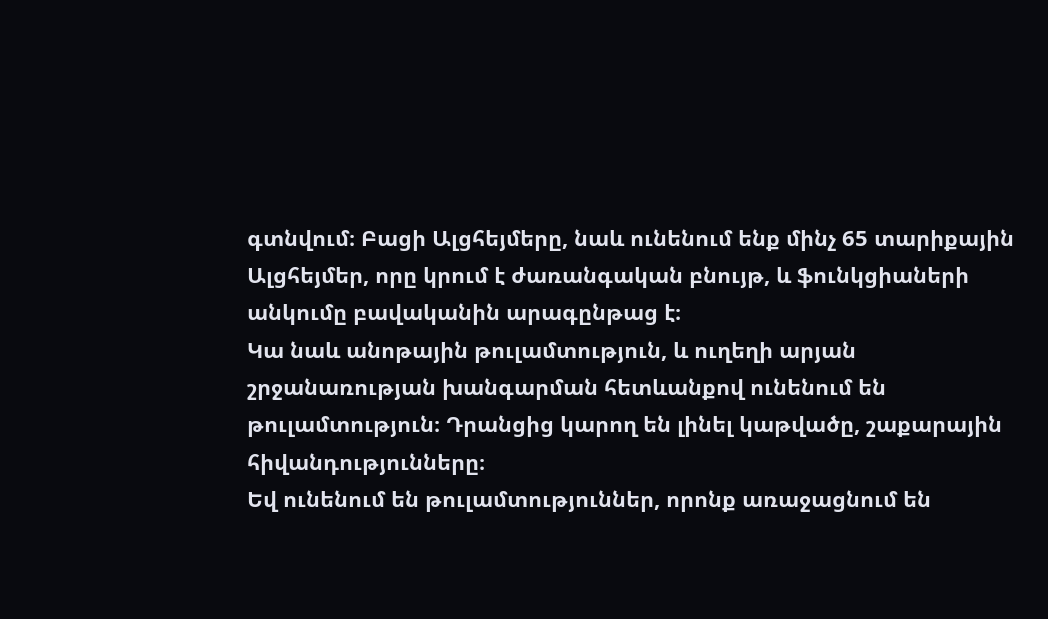գտնվում։ Բացի Ալցհեյմերը, նաև ունենում ենք մինչ 65 տարիքային Ալցհեյմեր, որը կրում է ժառանգական բնույթ, և ֆունկցիաների անկումը բավականին արագընթաց է։
Կա նաև անոթային թուլամտություն, և ուղեղի արյան շրջանառության խանգարման հետևանքով ունենում են թուլամտություն։ Դրանցից կարող են լինել կաթվածը, շաքարային հիվանդությունները։
Եվ ունենում են թուլամտություններ, որոնք առաջացնում են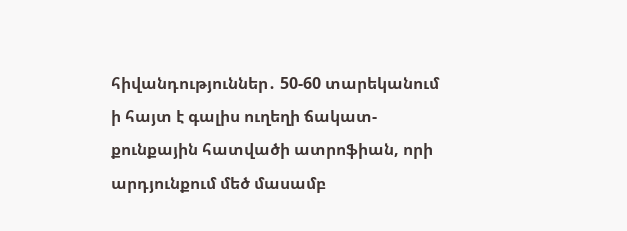հիվանդություններ․ 50-60 տարեկանում ի հայտ է գալիս ուղեղի ճակատ-քունքային հատվածի ատրոֆիան, որի արդյունքում մեծ մասամբ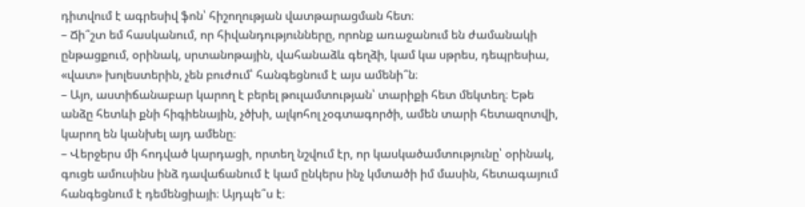դիտվում է ագրեսիվ ֆոն՝ հիշողության վատթարացման հետ։
– Ճի՞շտ եմ հասկանում, որ հիվանդությունները, որոնք առաջանում են ժամանակի ընթացքում, օրինակ, սրտանոթային, վահանաձև գեղձի, կամ կա սթրես, դեպրեսիա, «վատ» խոլեստերին, չեն բուժում՝ հանգեցնում է այս ամենի՞ն։
– Այո, աստիճանաբար կարող է բերել թուլամտության՝ տարիքի հետ մեկտեղ։ Եթե անձը հետևի քնի հիգիենային, չծխի, ալկոհոլ չօգտագործի, ամեն տարի հետազոտվի, կարող են կանխել այդ ամենը։
– Վերջերս մի հոդված կարդացի, որտեղ նշվում էր, որ կասկածամտությունը՝ օրինակ, գուցե ամուսինս ինձ դավաճանում է կամ ընկերս ինչ կմտածի իմ մասին, հետագայում հանգեցնում է դեմենցիայի։ Այդպե՞ս է։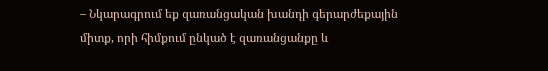– Նկարագրում եք զառանցական խանդի գերարժեքային միտք, որի հիմքում ընկած է զառանցանքը և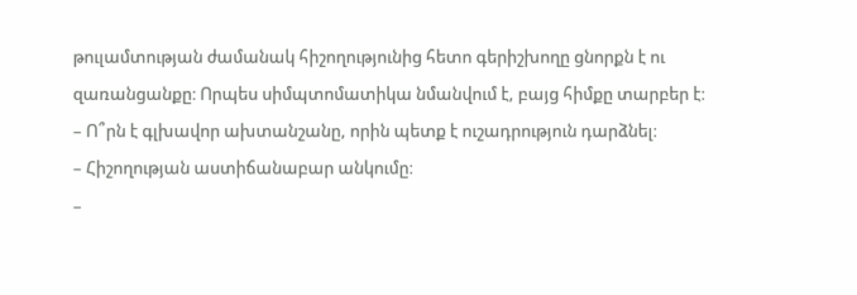թուլամտության ժամանակ հիշողությունից հետո գերիշխողը ցնորքն է ու զառանցանքը։ Որպես սիմպտոմատիկա նմանվում է, բայց հիմքը տարբեր է։
– Ո՞րն է գլխավոր ախտանշանը, որին պետք է ուշադրություն դարձնել։
– Հիշողության աստիճանաբար անկումը։
–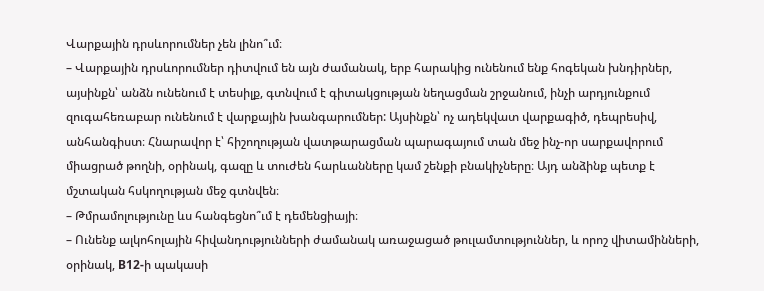Վարքային դրսևորումներ չեն լինո՞ւմ։
– Վարքային դրսևորումներ դիտվում են այն ժամանակ, երբ հարակից ունենում ենք հոգեկան խնդիրներ, այսինքն՝ անձն ունենում է տեսիլք, գտնվում է գիտակցության նեղացման շրջանում, ինչի արդյունքում զուգահեռաբար ունենում է վարքային խանգարումներ: Այսինքն՝ ոչ ադեկվատ վարքագիծ, դեպրեսիվ, անհանգիստ։ Հնարավոր է՝ հիշողության վատթարացման պարագայում տան մեջ ինչ-որ սարքավորում միացրած թողնի, օրինակ, գազը և տուժեն հարևանները կամ շենքի բնակիչները։ Այդ անձինք պետք է մշտական հսկողության մեջ գտնվեն։
– Թմրամոլությունը ևս հանգեցնո՞ւմ է դեմենցիայի։
– Ունենք ալկոհոլային հիվանդությունների ժամանակ առաջացած թուլամտություններ, և որոշ վիտամինների, օրինակ, B12-ի պակասի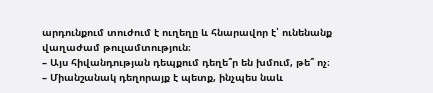արդունքում տուժում է ուղեղը և հնարավոր է՝ ունենանք վաղաժամ թուլամտություն։
– Այս հիվանդության դեպքում դեղե՞ր են խմում, թե՞ ոչ։
– Միանշանակ դեղորայք է պետք, ինչպես նաև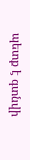պետք է գտնվի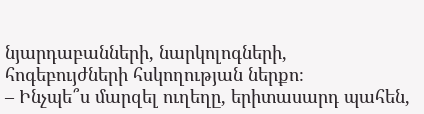նյարդաբանների, նարկոլոգների, հոգեբույժների հսկողության ներքո։
– Ինչպե՞ս մարզել ուղեղը, երիտասարդ պահեն,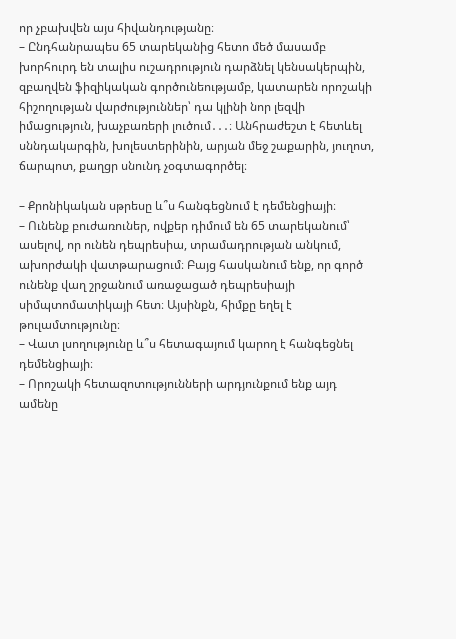որ չբախվեն այս հիվանդությանը։
– Ընդհանրապես 65 տարեկանից հետո մեծ մասամբ խորհուրդ են տալիս ուշադրություն դարձնել կենսակերպին, զբաղվեն ֆիզիկական գործունեությամբ, կատարեն որոշակի հիշողության վարժություններ՝ դա կլինի նոր լեզվի իմացություն, խաչբառերի լուծում․․․։ Անհրաժեշտ է հետևել սննդակարգին, խոլեստերինին, արյան մեջ շաքարին, յուղոտ, ճարպոտ, քաղցր սնունդ չօգտագործել։

– Քրոնիկական սթրեսը և՞ս հանգեցնում է դեմենցիայի։
– Ունենք բուժառուներ, ովքեր դիմում են 65 տարեկանում՝ ասելով, որ ունեն դեպրեսիա, տրամադրության անկում, ախորժակի վատթարացում։ Բայց հասկանում ենք, որ գործ ունենք վաղ շրջանում առաջացած դեպրեսիայի սիմպտոմատիկայի հետ։ Այսինքն, հիմքը եղել է թուլամտությունը։
– Վատ լսողությունը և՞ս հետագայում կարող է հանգեցնել դեմենցիայի։
– Որոշակի հետազոտությունների արդյունքում ենք այդ ամենը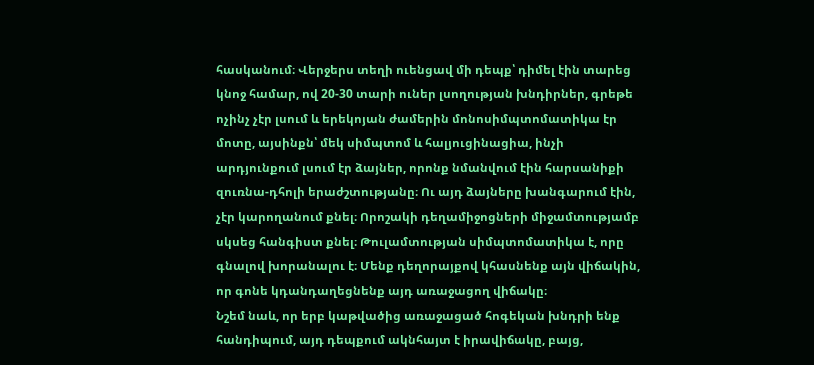հասկանում։ Վերջերս տեղի ուենցավ մի դեպք՝ դիմել էին տարեց կնոջ համար, ով 20-30 տարի ուներ լսողության խնդիրներ, գրեթե ոչինչ չէր լսում և երեկոյան ժամերին մոնոսիմպտոմատիկա էր մոտը, այսինքն՝ մեկ սիմպտոմ և հալյուցինացիա, ինչի արդյունքում լսում էր ձայներ, որոնք նմանվում էին հարսանիքի զուռնա-դհոլի երաժշտությանը։ Ու այդ ձայները խանգարում էին, չէր կարողանում քնել։ Որոշակի դեղամիջոցների միջամտությամբ սկսեց հանգիստ քնել։ Թուլամտության սիմպտոմատիկա է, որը գնալով խորանալու է։ Մենք դեղորայքով կհասնենք այն վիճակին, որ գոնե կդանդաղեցնենք այդ առաջացող վիճակը։
Նշեմ նաև, որ երբ կաթվածից առաջացած հոգեկան խնդրի ենք հանդիպում, այդ դեպքում ակնհայտ է իրավիճակը, բայց,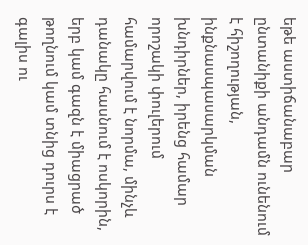եթե աստիճանաբար ընտանիքի անդամն ունենում է հիշողության, ինքնասպասարկման խնդիրներ, իրենց համար որոշակի փուլերում համարվում է նորմա, մինչև դանակը հասնում է ոսկորին, երբ կամ գազն է միացրած թողնում կամ տնից դուրս է գալիս ու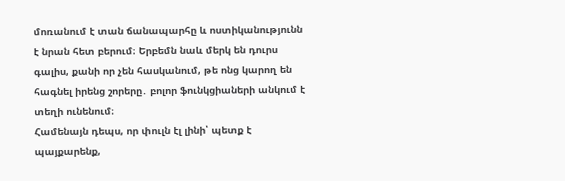մոռանում է տան ճանապարհը և ոստիկանությունն է նրան հետ բերում։ Երբեմն նաև մերկ են դուրս գալիս, քանի որ չեն հասկանում, թե ոնց կարող են հագնել իրենց շորերը․ բոլոր ֆունկցիաների անկում է տեղի ունենում։
Համենայն դեպս, որ փուլն էլ լինի՝ պետք է պայքարենք,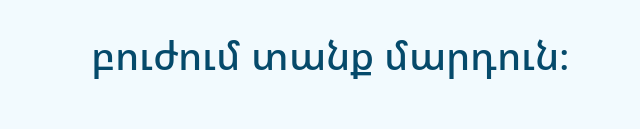բուժում տանք մարդուն։